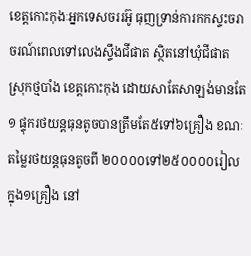ខេត្តកោះកុងៈអ្នកទេសចររអ៊ូ ធុញទ្រាន់ការកកស្ទះចរាចរណ៍ពេលទៅលេងស្ទឹងជីផាត ស្ថិតនៅឃុំជីផាត ស្រុកថ្មបាំង ខេត្តកោះកុង ដោយសាតែសាឡង់មានតែ១ ផ្ទុករថយន្ដធុនតូចបានត្រឹមតែ៥ទៅ៦គ្រឿង ខណៈតម្លៃរថយន្ដធុនតូចពី ២០០០០ទៅ២៥០០០០រៀល ក្នុង១គ្រឿង នៅ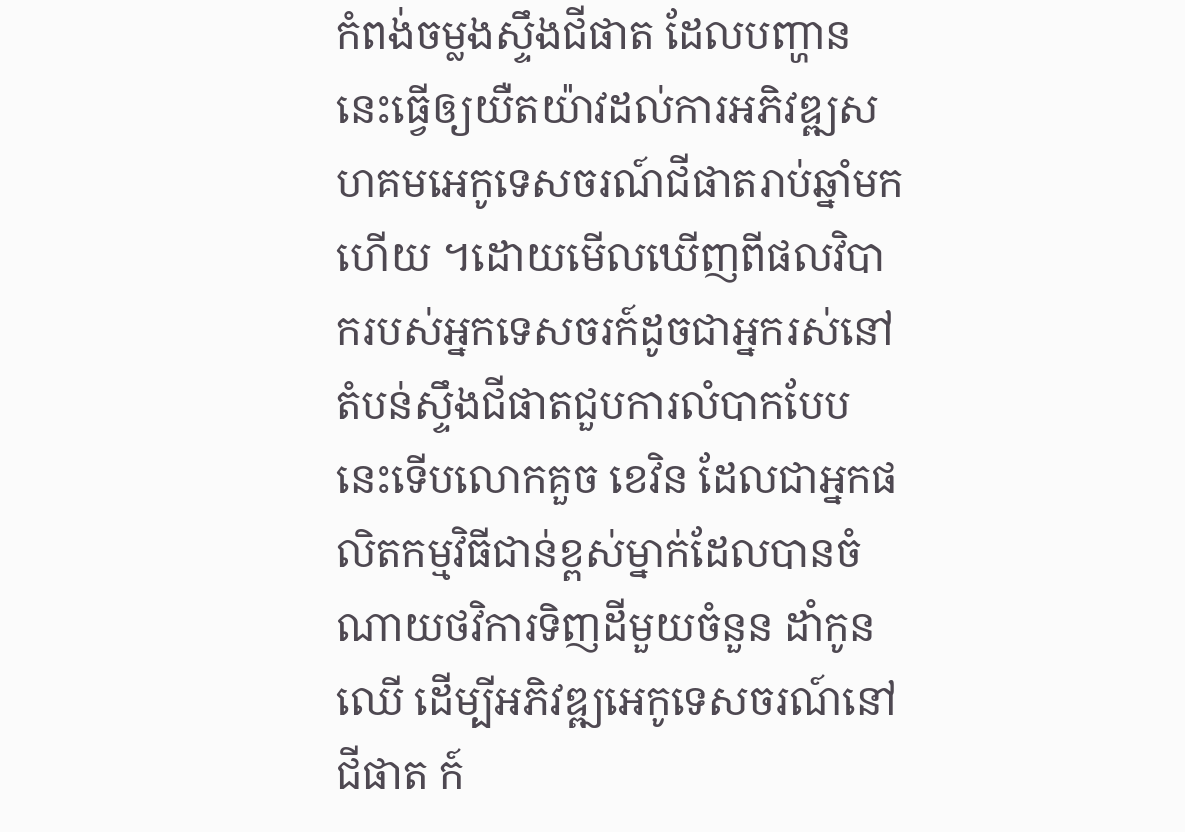កំពង់ចម្លងស្ទឹងជីផាត ដែលបញ្ហាននេះធ្វើឲ្យយឺតយ៉ាវដល់ការអភិវឌ្ឍសហគមអេកូទេសចរណ៍ជីផាតរាប់ឆ្នាំមកហើយ ។ដោយមើលឃើញពីផលវិបាករបស់អ្នកទេសចរក៍ដូចជាអ្នករស់នៅតំបន់ស្ទឹងជីផាតជួបការលំបាកបែបនេះទើបលោកគួច ខេវិន ដែលជាអ្នកផលិតកម្មវិធីជាន់ខ្ពស់ម្នាក់ដែលបានចំណាយថវិការទិញដីមួយចំនួន ដាំកូនឈើ ដើម្បីអភិវឌ្ឍអេកូទេសចរណ៍នៅជីផាត ក៍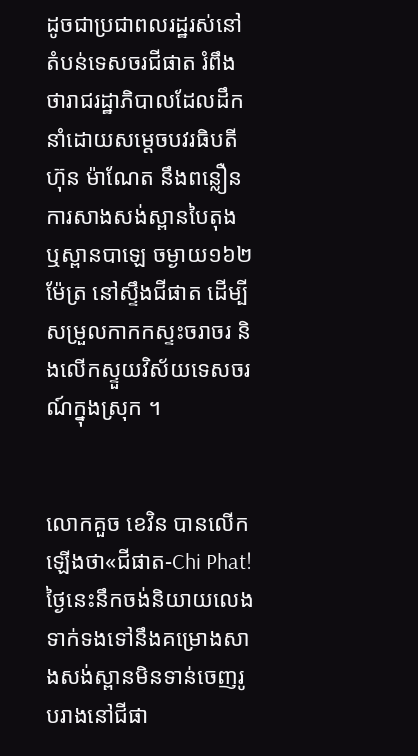ដូចជាប្រជាពលរដ្ឋរស់នៅតំបន់ទេសចរជីផាត រំពឹងថារាជរដ្ឋាភិបាលដែលដឹកនាំដោយសម្ដេចបវរធិបតីហ៊ុន ម៉ាណែត នឹងពន្លឿនការសាងសង់ស្ពានបៃតុង ឬស្ពានបាឡេ ចម្ងាយ១៦២ម៉ែត្រ នៅស្ទឹងជីផាត ដើម្បីសម្រួលកាកកស្ទះចរាចរ និងលើកស្ទួយវិស័យទេសចរណ៍ក្នុងស្រុក ។


លោកគួច ខេវិន បានលើកឡើងថា«ជីផាត-Chi Phat! ថ្ងៃនេះនឹកចង់និយាយលេងទាក់ទងទៅនឹងគម្រោងសាងសង់ស្ពានមិនទាន់ចេញរូបរាងនៅជីផា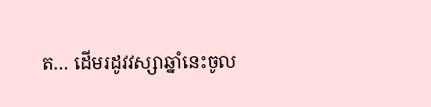ត… ដើមរដូវវស្សាឆ្នាំនេះចូល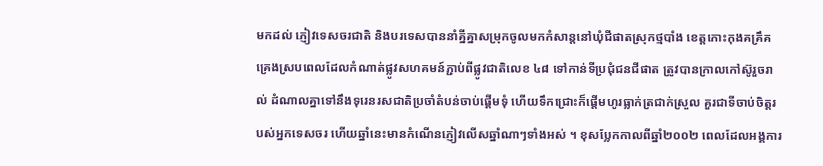មកដល់ ភ្ញៀវទេសចរជាតិ និងបរទេសបាននាំគ្នីគ្នាសម្រុកចូលមកកំសាន្តនៅឃុំជីផាតស្រុកថ្មបាំង ខេត្តកោះកុងគគ្រឹគគ្រេងស្របពេលដែលកំណាត់ផ្លូវសហគមន៍ភ្ជាប់ពីផ្លូវជាតិលេខ ៤៨ ទៅកាន់ទីប្រជុំជនជីផាត ត្រូវបានក្រាលកៅស៊ូរួចរាល់ ដំណាលគ្នាទៅនឹងទុរេនរសជាតិប្រចាំតំបន់ចាប់ផ្តើមទុំ ហើយទឹកជ្រោះក៏ផ្តើមហូរធ្លាក់ត្រជាក់ស្រួល គួរជាទីចាប់ចិត្តរបស់អ្នកទេសចរ ហើយឆ្នាំនេះមានកំណើនភ្ញៀវលើសឆ្នាំណាៗទាំងអស់ ។ ខុសប្លែកកាលពីឆ្នាំ២០០២ ពេលដែលអង្គការ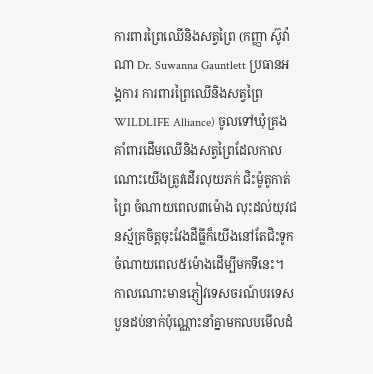ការពារព្រៃឈើនិងសត្វព្រៃ (កញ្ញា ស៊ូវ៉ាណា Dr. Suwanna Gauntlett ប្រធានអង្គការ ការពារព្រៃឈើនិងសត្វព្រៃ WILDLIFE Alliance) ចូលទៅឃុំគ្រងគាំពារដើមឈើនិងសត្វព្រៃដែលកាលណោះយើងត្រូវដើរលុយភក់ ជិះម៉ូតូកាត់ព្រៃ ចំណាយពេល៣ម៉ោង លុះដល់យុវជនស្ម័គ្រចិត្តចុះវែងដីធ្លីក៏យើងនៅតែជិះទូកចំណាយពេល៥ម៉ោងដើម្បីមកទីនេះ។ កាលណោះមានភ្ញៀវទេសចរណ៍បរទេស បួនដប់នាក់ប៉ុណ្ណោះនាំគ្នាមកលបមើលដំ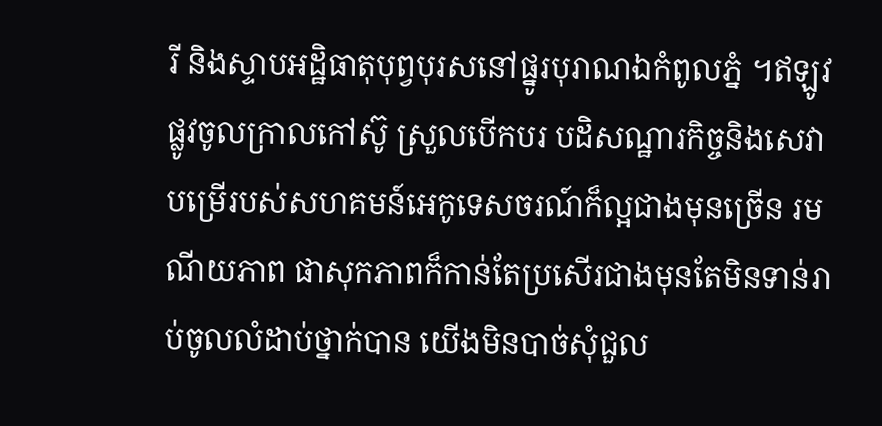រី និងស្ទាបអដ្ឋិធាតុបុព្វបុរសនៅផ្នូរបុរាណឯកំពូលភ្នំ ។ឥឡូវផ្លូវចូលក្រាលកៅស៊ូ ស្រួលបើកបរ បដិសណ្ឋារកិច្ចនិងសេវាបម្រើរបស់សហគមន៍អេកូទេសចរណ៍ក៏ល្អជាងមុនច្រើន រមណីយភាព ផាសុកភាពក៏កាន់តែប្រសើរជាងមុនតែមិនទាន់រាប់ចូលលំដាប់ថ្នាក់បាន យើងមិនបាច់សុំជួល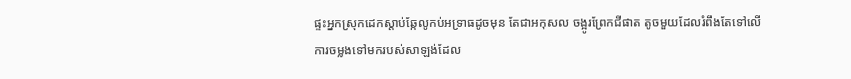ផ្ទះអ្នកស្រុកដេកស្តាប់ឆ្កែលូកប់អទ្រាធដូចមុន តែជាអកុសល ចង្អូរព្រែកជីផាត តូចមួយដែលរំពឹងតែទៅលើការចម្លងទៅមករបស់សាឡង់ដែល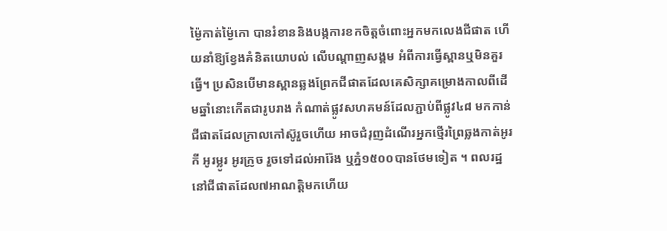ម៉្ងៃកាត់ម៉្ងៃកោ បានរំខាននិងបង្កការខកចិត្តចំពោះអ្នកមកលេងជីផាត ហើយនាំឱ្យខ្វែងគំនិតយោបល់ លើបណ្តាញសង្គម អំពីការធ្វើស្ពានឬមិនគួរធ្វើ។ ប្រសិនបើមានស្ពានឆ្លងព្រែកជីផាតដែលគេសិក្សាគម្រោងកាលពីដើមឆ្នាំនោះកើតជារូបរាង កំណាត់ផ្លូវសហគមន៍ដែលភ្ជាប់ពីផ្លូវ៤៨ មកកាន់ជីផាតដែលក្រាលកៅស៊ូរួចហើយ អាចជំរុញដំណើរអ្នកថ្មើរព្រៃឆ្លងកាត់អូរកី អូរម្លូរ អូរក្រូច រួចទៅដល់អារ៉ែង ឬភ្នំ១៥០០បានថែមទៀត ។ ពលរដ្ឋនៅជីផាតដែល៧អាណត្តិមកហើយ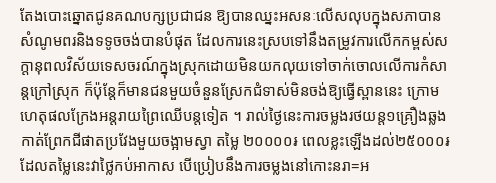តែងបោះឆ្នោតជូនគណបក្សប្រជាជន ឱ្យបានឈ្នះអសនៈលើសលុបក្នុងសភាបានសំណូមពរនិងទទូចចង់បានបំផុត ដែលការនេះស្របទៅនឹងតម្រូវការលើកកម្ពស់សក្តានុពលវិស័យទេសចរណ៍ក្នុងស្រុកដោយមិនយកលុយទៅចាក់ចោលលើការកំសាន្តក្រៅស្រុក ក៏ប៉ុន្តែក៏មានជនមួយចំនួនស្រែកជំទាស់មិនចង់ឱ្យធ្វើស្ពាននេះ ក្រោមហេតុផលក្រែងអន្តរាយព្រៃឈើបន្តទៀត ។ រាល់ថ្ងៃនេះការចម្លងរថយន្ត១គ្រឿងឆ្លងកាត់ព្រែកជីផាតប្រវែងមួយចង្អាមស្វា តម្លៃ ២០០០០៛ ពេលខ្លះឡើងដល់២៥០០០៛ ដែលតម្លៃនេះវាថ្លៃកប់អាកាស បើប្រៀបនឹងការចម្លងនៅកោះនរា=អ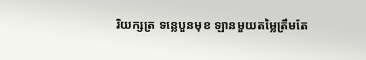រិយក្សត្រ ទន្លេបួនមុខ ឡានមួយតម្លៃត្រឹមតែ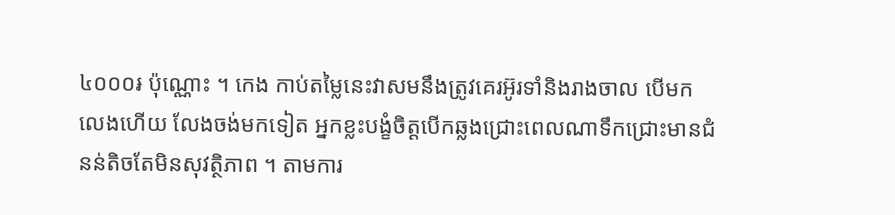៤០០០៛ ប៉ុណ្ណោះ ។ កេង កាប់តម្លៃនេះវាសមនឹងត្រូវគេរអ៊ូរទាំនិងរាងចាល បើមកលេងហើយ លែងចង់មកទៀត អ្នកខ្លះបង្ខំចិត្តបើកឆ្លងជ្រោះពេលណាទឹកជ្រោះមានជំនន់តិចតែមិនសុវត្ថិភាព ។ តាមការ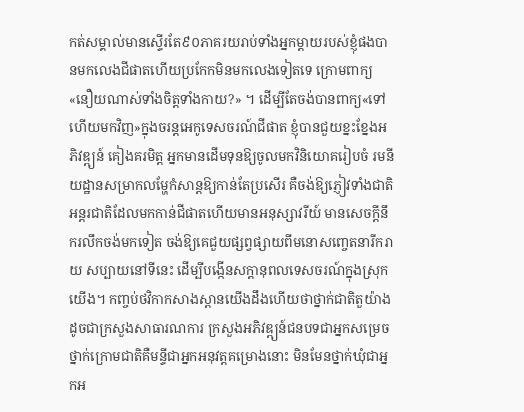កត់សម្គាល់មានស្ទើរតែ៩០ភាគរយរាប់ទាំងអ្នកម្តាយរបស់ខ្ញុំផងបានមកលេងជីផាតហើយប្រកែកមិនមកលេងទៀតទេ ក្រោមពាក្យ«នឿយណាស់ទាំងចិត្តទាំងកាយ?» ។ ដើម្បីតែចង់បានពាក្យ«ទៅហើយមកវិញ»ក្នុងចរន្តអេកូទេសចរណ៍ជីផាត ខ្ញុំបានជួយខ្នះខ្នែងអភិវឌ្ព្យន៍ គៀងគរមិត្ត អ្នកមានដើមទុនឱ្យចូលមកវិនិយោគរៀបចំ រមនីយដ្ឋានសម្រាកលម្ហែកំសាន្តឱ្យកាន់តែប្រសើរ គឺចង់ឱ្យភ្ញៀវទាំងជាតិ អន្តរជាតិដែលមកកាន់ជីផាតហើយមានអនុស្សាវរីយ៍ មានសេចក្តីនឹករលឹកចង់មកទៀត ចង់ឱ្យគេជួយផ្សព្វផ្សាយពីមនោសញ្ចេតនារីករាយ សប្បាយនៅទីនេះ ដើម្បីបង្កើនសក្តានុពលទេសចរណ៍ក្នុងស្រុកយើង។ កញ្ចប់ថវិកាកសាងស្ពានយើងដឹងហើយថាថ្នាក់ជាតិតួយ៉ាងដូចជាក្រសួងសាធារណការ ក្រសួងអភិវឌ្ព្យន៍ជនបទជាអ្នកសម្រេច ថ្នាក់ក្រោមជាតិគឺមន្ទីជាអ្នកអនុវត្តគម្រោងនោះ មិនមែនថ្នាក់ឃុំជាអ្នកអ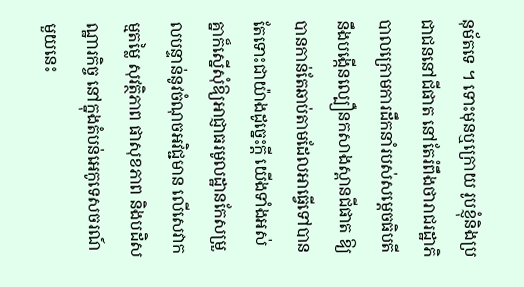នុម័តទេ ។ ទោះមុនឬក្រោយ រូបខ្ញុំនិងប្រជាជននៅជីផាត នៅតែរំពឹងថារាជរដ្ឋាភិបាលក្រោមការដឹកនាំរបស់សម្តេចធិបតី នឹងបង្កើនល្បឿនកសាងស្ពានជីផាត ឱ្យបានកាន់តែឆាប់តាមដែលអាធ្វើទៅបាន តែទោះជាយ៉ាងដូច្នេះក្តី យើងទាំងអស់គ្នាក៏ស្នើសុំឱ្យអាជ្ញាធរមូលដ្ឋានកែសម្រួលបន្ទាន់នូវចំណុចអវិជ្ជមាន លើសេវាកម្មតម្លៃ សុវត្ថិភាព ផាសុខភាព និងបដិសណ្ឋារកិច្ច នៅក្នុងតំបន់អេកូទេសចរណ៍ មួយនេះ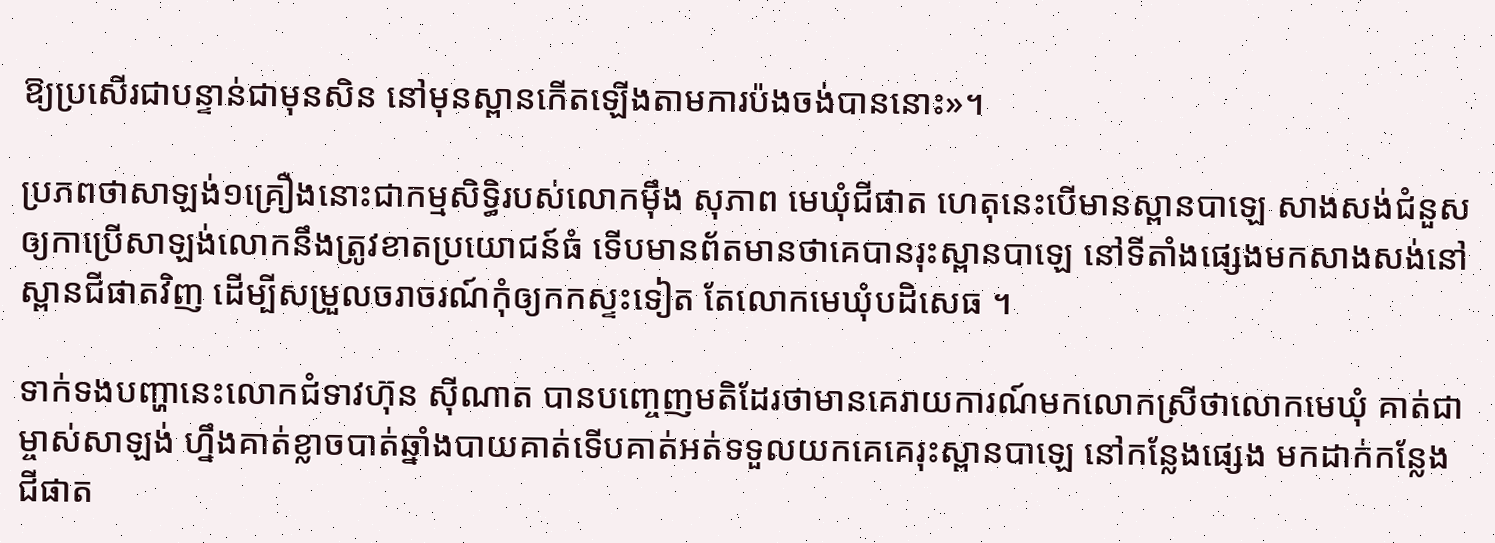ឱ្យប្រសើរជាបន្ទាន់ជាមុនសិន នៅមុនស្ពានកើតឡើងតាមការប៉ងចង់បាននោះ»។

ប្រភពថាសាឡង់១គ្រឿងនោះជាកម្មសិទ្ធិរបស់លោកម៉ឹង សុភាព មេឃុំជីផាត ហេតុនេះបើមានស្ពានបាឡេ សាងសង់ជំនួសឲ្យកាប្រើសាឡង់លោកនឹងត្រូវខាតប្រយោជន៍ធំ ទើបមានព័តមានថាគេបានរុះស្ពានបាឡេ នៅទីតាំងផ្សេងមកសាងសង់នៅស្ពានជីផាតវិញ ដើម្បីសម្រួលចរាចរណ៍កុំឲ្យកកស្ទះទៀត តែលោកមេឃុំបដិសេធ ។

ទាក់ទងបញ្ហានេះលោកជំទាវហ៊ុន ស៊ីណាត បានបញ្ចេញមតិដែរថាមានគេរាយការណ៍មកលោកស្រីថាលោកមេឃុំ គាត់ជាម្ចាស់សាឡង់ ហ្នឹងគាត់ខ្លាចបាត់ឆ្នាំងបាយគាត់ទើបគាត់អត់ទទួលយកគេគេរុះស្ពានបាឡេ នៅកន្លែងផ្សេង មកដាក់កន្លែងជីផាត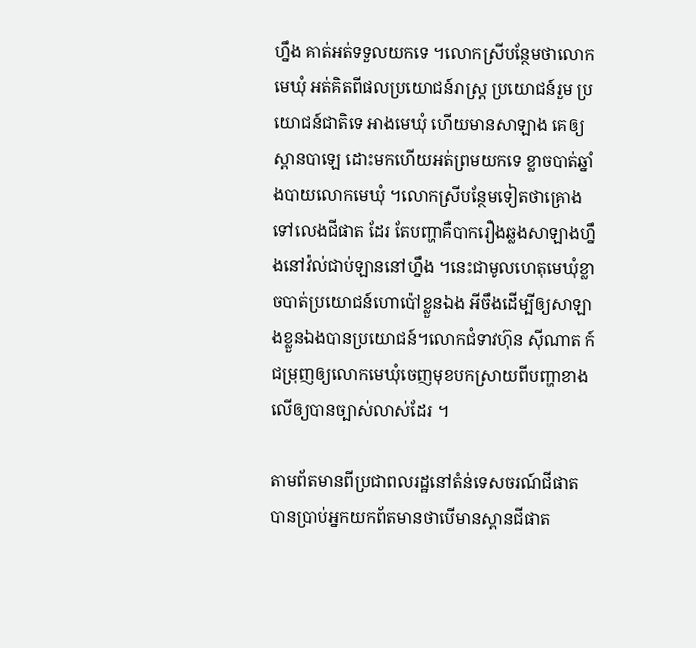ហ្នឹង គាត់អត់ទទួលយកទេ ។លោកស្រីបន្ថែមថាលោកមេឃុំ អត់គិតពីផលប្រយោជន៍រាស្រ្ដ ប្រយោជន៍រួម ប្រយោជន៍ជាតិទេ អាងមេឃុំ ហើយមានសាឡាង គេឲ្យស្ពានបាឡេ ដោះមកហើយអត់ព្រមយកទេ ខ្លាចបាត់ឆ្នាំងបាយលោកមេឃុំ ។លោកស្រីបន្ថែមទៀតថាគ្រោងទៅលេងជីផាត ដែរ តែបញ្ហាគឺបាករឿងឆ្លងសាឡាងហ្នឹងនៅវ៉ល់ជាប់ឡាននៅហ្នឹង ។នេះជាមូលហេតុមេឃុំខ្លាចបាត់ប្រយោជន៍ហោប៉ៅខ្លួនឯង អីចឹងដើម្បីឲ្យសាឡាងខ្លួនឯងបានប្រយោជន៍។លោកជំទាវហ៊ុន ស៊ីណាត ក៍ជម្រុញឲ្យលោកមេឃុំចេញមុខបកស្រាយពីបញ្ហាខាងលើឲ្យបានច្បាស់លាស់ដែរ ។

តាមព័តមានពីប្រជាពលរដ្ឋនៅតំន់ទេសចរណ៍ជីផាត បានប្រាប់អ្នកយកព័តមានថាបើមានស្ពានជីផាត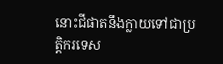នោះជីផាតនឹងក្លាយទៅជាប្រតិ្ដករទេស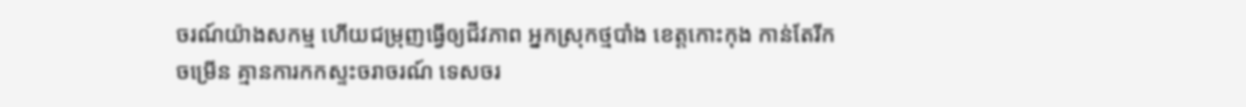ចរណ៍យ៉ាងសកម្ម ហើយជម្រុញធ្វើឲ្យជីវភាព អ្នកស្រុកថ្មបាំង ខេត្តកោះកុង កាន់តែរីកចម្រើន គ្មានការកកស្ទះចរាចរណ៍ ទេសចរ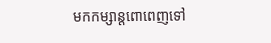មកកម្សាន្ដពោពេញទៅ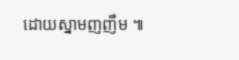ដោយស្នាមញញឹម ៕